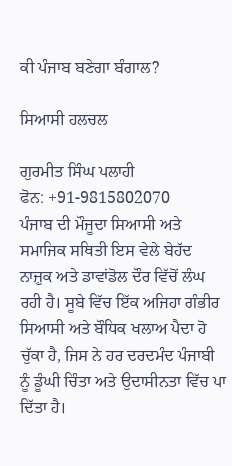ਕੀ ਪੰਜਾਬ ਬਣੇਗਾ ਬੰਗਾਲ?

ਸਿਆਸੀ ਹਲਚਲ

ਗੁਰਮੀਤ ਸਿੰਘ ਪਲਾਹੀ
ਫੋਨ: +91-9815802070
ਪੰਜਾਬ ਦੀ ਮੌਜੂਦਾ ਸਿਆਸੀ ਅਤੇ ਸਮਾਜਿਕ ਸਥਿਤੀ ਇਸ ਵੇਲੇ ਬੇਹੱਦ ਨਾਜ਼ੁਕ ਅਤੇ ਡਾਵਾਂਡੋਲ ਦੌਰ ਵਿੱਚੋਂ ਲੰਘ ਰਹੀ ਹੈ। ਸੂਬੇ ਵਿੱਚ ਇੱਕ ਅਜਿਹਾ ਗੰਭੀਰ ਸਿਆਸੀ ਅਤੇ ਬੌਧਿਕ ਖਲਾਅ ਪੈਦਾ ਹੋ ਚੁੱਕਾ ਹੈ, ਜਿਸ ਨੇ ਹਰ ਦਰਦਮੰਦ ਪੰਜਾਬੀ ਨੂੰ ਡੂੰਘੀ ਚਿੰਤਾ ਅਤੇ ਉਦਾਸੀਨਤਾ ਵਿੱਚ ਪਾ ਦਿੱਤਾ ਹੈ।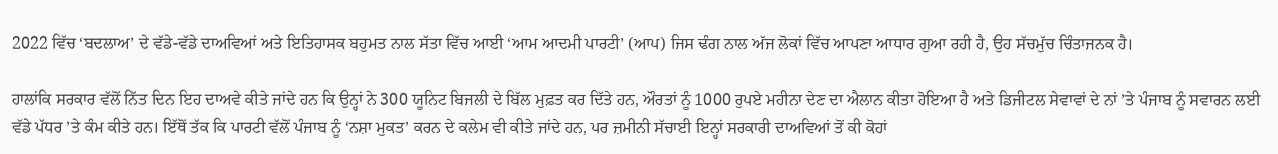2022 ਵਿੱਚ ‘ਬਦਲਾਅ’ ਦੇ ਵੱਡੇ-ਵੱਡੇ ਦਾਅਵਿਆਂ ਅਤੇ ਇਤਿਹਾਸਕ ਬਹੁਮਤ ਨਾਲ ਸੱਤਾ ਵਿੱਚ ਆਈ ‘ਆਮ ਆਦਮੀ ਪਾਰਟੀ’ (ਆਪ) ਜਿਸ ਢੰਗ ਨਾਲ ਅੱਜ ਲੋਕਾਂ ਵਿੱਚ ਆਪਣਾ ਆਧਾਰ ਗੁਆ ਰਹੀ ਹੈ, ਉਹ ਸੱਚਮੁੱਚ ਚਿੰਤਾਜਨਕ ਹੈ।

ਹਾਲਾਂਕਿ ਸਰਕਾਰ ਵੱਲੋਂ ਨਿੱਤ ਦਿਨ ਇਹ ਦਾਅਵੇ ਕੀਤੇ ਜਾਂਦੇ ਹਨ ਕਿ ਉਨ੍ਹਾਂ ਨੇ 300 ਯੂਨਿਟ ਬਿਜਲੀ ਦੇ ਬਿੱਲ ਮੁਫ਼ਤ ਕਰ ਦਿੱਤੇ ਹਨ, ਔਰਤਾਂ ਨੂੰ 1000 ਰੁਪਏ ਮਹੀਨਾ ਦੇਣ ਦਾ ਐਲਾਨ ਕੀਤਾ ਹੋਇਆ ਹੈ ਅਤੇ ਡਿਜੀਟਲ ਸੇਵਾਵਾਂ ਦੇ ਨਾਂ ’ਤੇ ਪੰਜਾਬ ਨੂੰ ਸਵਾਰਨ ਲਈ ਵੱਡੇ ਪੱਧਰ ’ਤੇ ਕੰਮ ਕੀਤੇ ਹਨ। ਇੱਥੋਂ ਤੱਕ ਕਿ ਪਾਰਟੀ ਵੱਲੋਂ ਪੰਜਾਬ ਨੂੰ ‘ਨਸ਼ਾ ਮੁਕਤ’ ਕਰਨ ਦੇ ਕਲੇਮ ਵੀ ਕੀਤੇ ਜਾਂਦੇ ਹਨ, ਪਰ ਜ਼ਮੀਨੀ ਸੱਚਾਈ ਇਨ੍ਹਾਂ ਸਰਕਾਰੀ ਦਾਅਵਿਆਂ ਤੋਂ ਕੀ ਕੋਹਾਂ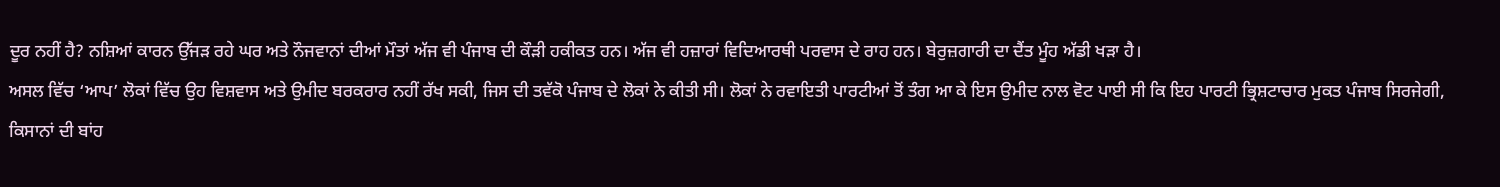ਦੂਰ ਨਹੀਂ ਹੈ? ਨਸ਼ਿਆਂ ਕਾਰਨ ਉੱਜੜ ਰਹੇ ਘਰ ਅਤੇ ਨੌਜਵਾਨਾਂ ਦੀਆਂ ਮੌਤਾਂ ਅੱਜ ਵੀ ਪੰਜਾਬ ਦੀ ਕੌੜੀ ਹਕੀਕਤ ਹਨ। ਅੱਜ ਵੀ ਹਜ਼ਾਰਾਂ ਵਿਦਿਆਰਥੀ ਪਰਵਾਸ ਦੇ ਰਾਹ ਹਨ। ਬੇਰੁਜ਼ਗਾਰੀ ਦਾ ਦੈਂਤ ਮੂੰਹ ਅੱਡੀ ਖੜਾ ਹੈ।
ਅਸਲ ਵਿੱਚ ‘ਆਪ’ ਲੋਕਾਂ ਵਿੱਚ ਉਹ ਵਿਸ਼ਵਾਸ ਅਤੇ ਉਮੀਦ ਬਰਕਰਾਰ ਨਹੀਂ ਰੱਖ ਸਕੀ, ਜਿਸ ਦੀ ਤਵੱਕੋ ਪੰਜਾਬ ਦੇ ਲੋਕਾਂ ਨੇ ਕੀਤੀ ਸੀ। ਲੋਕਾਂ ਨੇ ਰਵਾਇਤੀ ਪਾਰਟੀਆਂ ਤੋਂ ਤੰਗ ਆ ਕੇ ਇਸ ਉਮੀਦ ਨਾਲ ਵੋਟ ਪਾਈ ਸੀ ਕਿ ਇਹ ਪਾਰਟੀ ਭ੍ਰਿਸ਼ਟਾਚਾਰ ਮੁਕਤ ਪੰਜਾਬ ਸਿਰਜੇਗੀ, ਕਿਸਾਨਾਂ ਦੀ ਬਾਂਹ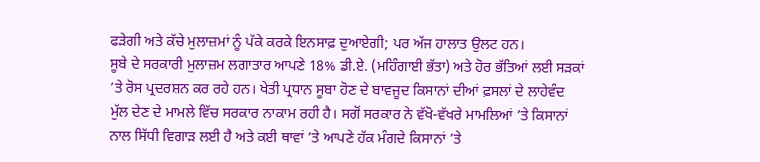ਫੜੇਗੀ ਅਤੇ ਕੱਚੇ ਮੁਲਾਜ਼ਮਾਂ ਨੂੰ ਪੱਕੇ ਕਰਕੇ ਇਨਸਾਫ਼ ਦੁਆਏਗੀ; ਪਰ ਅੱਜ ਹਾਲਾਤ ਉਲਟ ਹਨ।
ਸੂਬੇ ਦੇ ਸਰਕਾਰੀ ਮੁਲਾਜ਼ਮ ਲਗਾਤਾਰ ਆਪਣੇ 18% ਡੀ.ਏ. (ਮਹਿੰਗਾਈ ਭੱਤਾ) ਅਤੇ ਹੋਰ ਭੱਤਿਆਂ ਲਈ ਸੜਕਾਂ ’ਤੇ ਰੋਸ ਪ੍ਰਦਰਸ਼ਨ ਕਰ ਰਹੇ ਹਨ। ਖੇਤੀ ਪ੍ਰਧਾਨ ਸੂਬਾ ਹੋਣ ਦੇ ਬਾਵਜੂਦ ਕਿਸਾਨਾਂ ਦੀਆਂ ਫ਼ਸਲਾਂ ਦੇ ਲਾਹੇਵੰਦ ਮੁੱਲ ਦੇਣ ਦੇ ਮਾਮਲੇ ਵਿੱਚ ਸਰਕਾਰ ਨਾਕਾਮ ਰਹੀ ਹੈ। ਸਗੋਂ ਸਰਕਾਰ ਨੇ ਵੱਖੋ-ਵੱਖਰੇ ਮਾਮਲਿਆਂ ’ਤੇ ਕਿਸਾਨਾਂ ਨਾਲ ਸਿੱਧੀ ਵਿਗਾੜ ਲਈ ਹੈ ਅਤੇ ਕਈ ਥਾਵਾਂ ’ਤੇ ਆਪਣੇ ਹੱਕ ਮੰਗਦੇ ਕਿਸਾਨਾਂ ’ਤੇ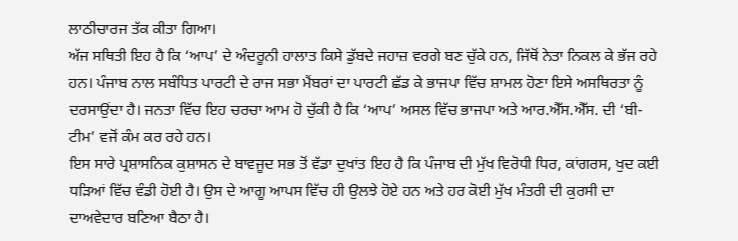ਲਾਠੀਚਾਰਜ ਤੱਕ ਕੀਤਾ ਗਿਆ।
ਅੱਜ ਸਥਿਤੀ ਇਹ ਹੈ ਕਿ ‘ਆਪ’ ਦੇ ਅੰਦਰੂਨੀ ਹਾਲਾਤ ਕਿਸੇ ਡੁੱਬਦੇ ਜਹਾਜ਼ ਵਰਗੇ ਬਣ ਚੁੱਕੇ ਹਨ, ਜਿੱਥੋਂ ਨੇਤਾ ਨਿਕਲ ਕੇ ਭੱਜ ਰਹੇ ਹਨ। ਪੰਜਾਬ ਨਾਲ ਸਬੰਧਿਤ ਪਾਰਟੀ ਦੇ ਰਾਜ ਸਭਾ ਮੈਂਬਰਾਂ ਦਾ ਪਾਰਟੀ ਛੱਡ ਕੇ ਭਾਜਪਾ ਵਿੱਚ ਸ਼ਾਮਲ ਹੋਣਾ ਇਸੇ ਅਸਥਿਰਤਾ ਨੂੰ ਦਰਸਾਉਂਦਾ ਹੈ। ਜਨਤਾ ਵਿੱਚ ਇਹ ਚਰਚਾ ਆਮ ਹੋ ਚੁੱਕੀ ਹੈ ਕਿ ‘ਆਪ’ ਅਸਲ ਵਿੱਚ ਭਾਜਪਾ ਅਤੇ ਆਰ.ਐੱਸ.ਐੱਸ. ਦੀ ‘ਬੀ-ਟੀਮ’ ਵਜੋਂ ਕੰਮ ਕਰ ਰਹੇ ਹਨ।
ਇਸ ਸਾਰੇ ਪ੍ਰਸ਼ਾਸਨਿਕ ਕੁਸ਼ਾਸਨ ਦੇ ਬਾਵਜੂਦ ਸਭ ਤੋਂ ਵੱਡਾ ਦੁਖਾਂਤ ਇਹ ਹੈ ਕਿ ਪੰਜਾਬ ਦੀ ਮੁੱਖ ਵਿਰੋਧੀ ਧਿਰ, ਕਾਂਗਰਸ, ਖੁਦ ਕਈ ਧੜਿਆਂ ਵਿੱਚ ਵੰਡੀ ਹੋਈ ਹੈ। ਉਸ ਦੇ ਆਗੂ ਆਪਸ ਵਿੱਚ ਹੀ ਉਲਝੇ ਹੋਏ ਹਨ ਅਤੇ ਹਰ ਕੋਈ ਮੁੱਖ ਮੰਤਰੀ ਦੀ ਕੁਰਸੀ ਦਾ ਦਾਅਵੇਦਾਰ ਬਣਿਆ ਬੈਠਾ ਹੈ।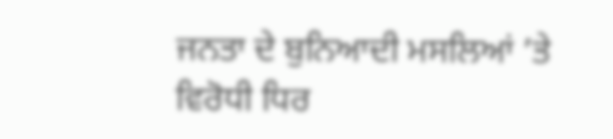ਜਨਤਾ ਦੇ ਬੁਨਿਆਦੀ ਮਸਲਿਆਂ ’ਤੇ ਵਿਰੋਧੀ ਧਿਰ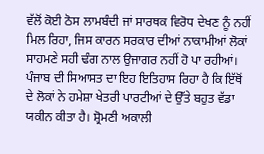ਵੱਲੋਂ ਕੋਈ ਠੋਸ ਲਾਮਬੰਦੀ ਜਾਂ ਸਾਰਥਕ ਵਿਰੋਧ ਦੇਖਣ ਨੂੰ ਨਹੀਂ ਮਿਲ ਰਿਹਾ, ਜਿਸ ਕਾਰਨ ਸਰਕਾਰ ਦੀਆਂ ਨਾਕਾਮੀਆਂ ਲੋਕਾਂ ਸਾਹਮਣੇ ਸਹੀ ਢੰਗ ਨਾਲ ਉਜਾਗਰ ਨਹੀਂ ਹੋ ਪਾ ਰਹੀਆਂ।
ਪੰਜਾਬ ਦੀ ਸਿਆਸਤ ਦਾ ਇਹ ਇਤਿਹਾਸ ਰਿਹਾ ਹੈ ਕਿ ਇੱਥੋਂ ਦੇ ਲੋਕਾਂ ਨੇ ਹਮੇਸ਼ਾ ਖੇਤਰੀ ਪਾਰਟੀਆਂ ਦੇ ਉੱਤੇ ਬਹੁਤ ਵੱਡਾ ਯਕੀਨ ਕੀਤਾ ਹੈ। ਸ਼੍ਰੋਮਣੀ ਅਕਾਲੀ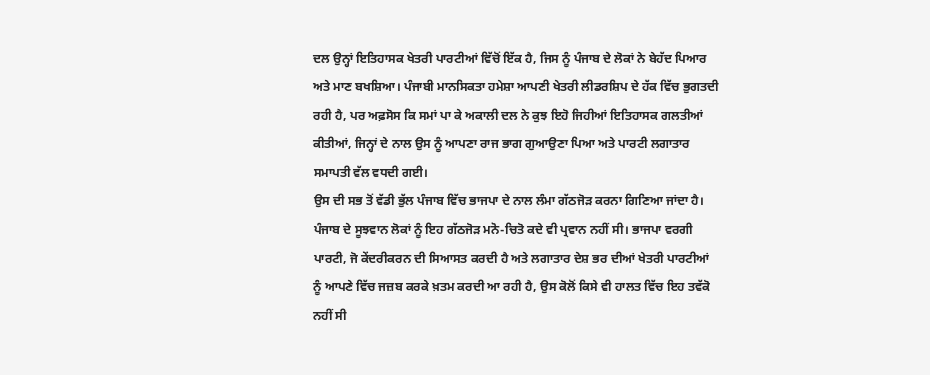ਦਲ ਉਨ੍ਹਾਂ ਇਤਿਹਾਸਕ ਖੇਤਰੀ ਪਾਰਟੀਆਂ ਵਿੱਚੋਂ ਇੱਕ ਹੈ, ਜਿਸ ਨੂੰ ਪੰਜਾਬ ਦੇ ਲੋਕਾਂ ਨੇ ਬੇਹੱਦ ਪਿਆਰ ਅਤੇ ਮਾਣ ਬਖਸ਼ਿਆ। ਪੰਜਾਬੀ ਮਾਨਸਿਕਤਾ ਹਮੇਸ਼ਾ ਆਪਣੀ ਖੇਤਰੀ ਲੀਡਰਸ਼ਿਪ ਦੇ ਹੱਕ ਵਿੱਚ ਭੁਗਤਦੀ ਰਹੀ ਹੈ, ਪਰ ਅਫ਼ਸੋਸ ਕਿ ਸਮਾਂ ਪਾ ਕੇ ਅਕਾਲੀ ਦਲ ਨੇ ਕੁਝ ਇਹੋ ਜਿਹੀਆਂ ਇਤਿਹਾਸਕ ਗਲਤੀਆਂ ਕੀਤੀਆਂ, ਜਿਨ੍ਹਾਂ ਦੇ ਨਾਲ ਉਸ ਨੂੰ ਆਪਣਾ ਰਾਜ ਭਾਗ ਗੁਆਉਣਾ ਪਿਆ ਅਤੇ ਪਾਰਟੀ ਲਗਾਤਾਰ ਸਮਾਪਤੀ ਵੱਲ ਵਧਦੀ ਗਈ।
ਉਸ ਦੀ ਸਭ ਤੋਂ ਵੱਡੀ ਭੁੱਲ ਪੰਜਾਬ ਵਿੱਚ ਭਾਜਪਾ ਦੇ ਨਾਲ ਲੰਮਾ ਗੱਠਜੋੜ ਕਰਨਾ ਗਿਣਿਆ ਜਾਂਦਾ ਹੈ। ਪੰਜਾਬ ਦੇ ਸੂਝਵਾਨ ਲੋਕਾਂ ਨੂੰ ਇਹ ਗੱਠਜੋੜ ਮਨੋ-ਚਿਤੋ ਕਦੇ ਵੀ ਪ੍ਰਵਾਨ ਨਹੀਂ ਸੀ। ਭਾਜਪਾ ਵਰਗੀ ਪਾਰਟੀ, ਜੋ ਕੇਂਦਰੀਕਰਨ ਦੀ ਸਿਆਸਤ ਕਰਦੀ ਹੈ ਅਤੇ ਲਗਾਤਾਰ ਦੇਸ਼ ਭਰ ਦੀਆਂ ਖੇਤਰੀ ਪਾਰਟੀਆਂ ਨੂੰ ਆਪਣੇ ਵਿੱਚ ਜਜ਼ਬ ਕਰਕੇ ਖ਼ਤਮ ਕਰਦੀ ਆ ਰਹੀ ਹੈ, ਉਸ ਕੋਲੋਂ ਕਿਸੇ ਵੀ ਹਾਲਤ ਵਿੱਚ ਇਹ ਤਵੱਕੋ ਨਹੀਂ ਸੀ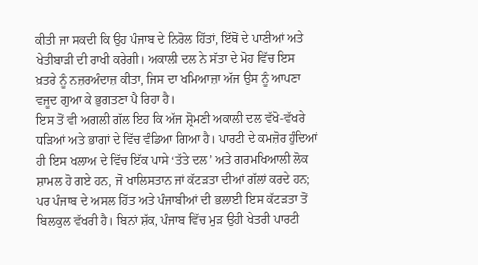ਕੀਤੀ ਜਾ ਸਕਦੀ ਕਿ ਉਹ ਪੰਜਾਬ ਦੇ ਨਿਰੋਲ ਹਿੱਤਾਂ, ਇੱਥੋਂ ਦੇ ਪਾਣੀਆਂ ਅਤੇ ਖੇਤੀਬਾੜੀ ਦੀ ਰਾਖੀ ਕਰੇਗੀ। ਅਕਾਲੀ ਦਲ ਨੇ ਸੱਤਾ ਦੇ ਮੋਹ ਵਿੱਚ ਇਸ ਖ਼ਤਰੇ ਨੂੰ ਨਜ਼ਰਅੰਦਾਜ਼ ਕੀਤਾ, ਜਿਸ ਦਾ ਖਮਿਆਜ਼ਾ ਅੱਜ ਉਸ ਨੂੰ ਆਪਣਾ ਵਜੂਦ ਗੁਆ ਕੇ ਭੁਗਤਣਾ ਪੈ ਰਿਹਾ ਹੈ।
ਇਸ ਤੋਂ ਵੀ ਅਗਲੀ ਗੱਲ ਇਹ ਕਿ ਅੱਜ ਸ਼੍ਰੋਮਣੀ ਅਕਾਲੀ ਦਲ ਵੱਖੋ-ਵੱਖਰੇ ਧੜਿਆਂ ਅਤੇ ਭਾਗਾਂ ਦੇ ਵਿੱਚ ਵੰਡਿਆ ਗਿਆ ਹੈ। ਪਾਰਟੀ ਦੇ ਕਮਜ਼ੋਰ ਹੁੰਦਿਆਂ ਹੀ ਇਸ ਖਲਾਅ ਦੇ ਵਿੱਚ ਇੱਕ ਪਾਸੇ ‘ਤੱਤੇ ਦਲ’ ਅਤੇ ਗਰਮਖਿਆਲੀ ਲੋਕ ਸ਼ਾਮਲ ਹੋ ਗਏ ਹਨ, ਜੋ ਖਾਲਿਸਤਾਨ ਜਾਂ ਕੱਟੜਤਾ ਦੀਆਂ ਗੱਲਾਂ ਕਰਦੇ ਹਨ; ਪਰ ਪੰਜਾਬ ਦੇ ਅਸਲ ਹਿੱਤ ਅਤੇ ਪੰਜਾਬੀਆਂ ਦੀ ਭਲਾਈ ਇਸ ਕੱਟੜਤਾ ਤੋਂ ਬਿਲਕੁਲ ਵੱਖਰੀ ਹੈ। ਬਿਨਾਂ ਸ਼ੱਕ, ਪੰਜਾਬ ਵਿੱਚ ਮੁੜ ਉਹੀ ਖੇਤਰੀ ਪਾਰਟੀ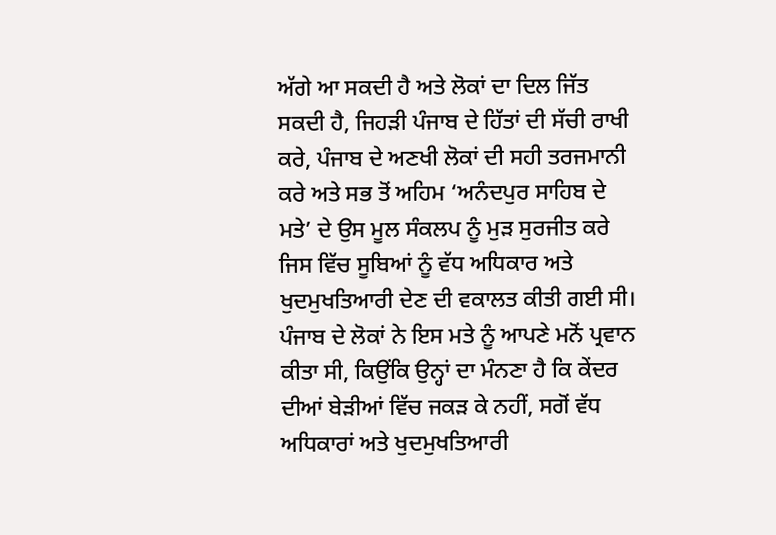ਅੱਗੇ ਆ ਸਕਦੀ ਹੈ ਅਤੇ ਲੋਕਾਂ ਦਾ ਦਿਲ ਜਿੱਤ ਸਕਦੀ ਹੈ, ਜਿਹੜੀ ਪੰਜਾਬ ਦੇ ਹਿੱਤਾਂ ਦੀ ਸੱਚੀ ਰਾਖੀ ਕਰੇ, ਪੰਜਾਬ ਦੇ ਅਣਖੀ ਲੋਕਾਂ ਦੀ ਸਹੀ ਤਰਜਮਾਨੀ ਕਰੇ ਅਤੇ ਸਭ ਤੋਂ ਅਹਿਮ ‘ਅਨੰਦਪੁਰ ਸਾਹਿਬ ਦੇ ਮਤੇ’ ਦੇ ਉਸ ਮੂਲ ਸੰਕਲਪ ਨੂੰ ਮੁੜ ਸੁਰਜੀਤ ਕਰੇ ਜਿਸ ਵਿੱਚ ਸੂਬਿਆਂ ਨੂੰ ਵੱਧ ਅਧਿਕਾਰ ਅਤੇ ਖੁਦਮੁਖਤਿਆਰੀ ਦੇਣ ਦੀ ਵਕਾਲਤ ਕੀਤੀ ਗਈ ਸੀ। ਪੰਜਾਬ ਦੇ ਲੋਕਾਂ ਨੇ ਇਸ ਮਤੇ ਨੂੰ ਆਪਣੇ ਮਨੋਂ ਪ੍ਰਵਾਨ ਕੀਤਾ ਸੀ, ਕਿਉਂਕਿ ਉਨ੍ਹਾਂ ਦਾ ਮੰਨਣਾ ਹੈ ਕਿ ਕੇਂਦਰ ਦੀਆਂ ਬੇੜੀਆਂ ਵਿੱਚ ਜਕੜ ਕੇ ਨਹੀਂ, ਸਗੋਂ ਵੱਧ ਅਧਿਕਾਰਾਂ ਅਤੇ ਖੁਦਮੁਖਤਿਆਰੀ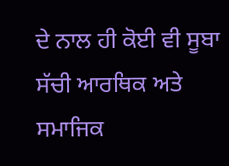ਦੇ ਨਾਲ ਹੀ ਕੋਈ ਵੀ ਸੂਬਾ ਸੱਚੀ ਆਰਥਿਕ ਅਤੇ ਸਮਾਜਿਕ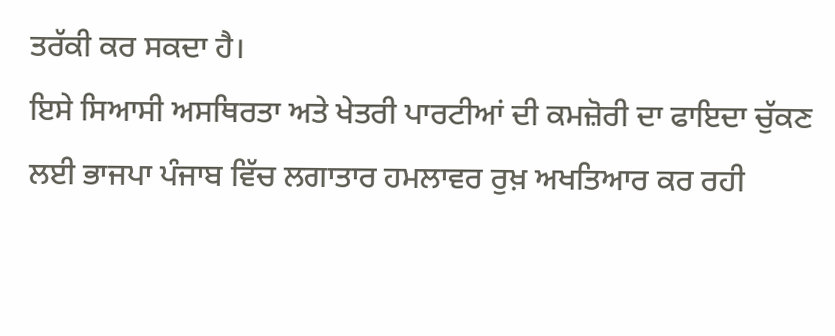ਤਰੱਕੀ ਕਰ ਸਕਦਾ ਹੈ।
ਇਸੇ ਸਿਆਸੀ ਅਸਥਿਰਤਾ ਅਤੇ ਖੇਤਰੀ ਪਾਰਟੀਆਂ ਦੀ ਕਮਜ਼ੋਰੀ ਦਾ ਫਾਇਦਾ ਚੁੱਕਣ ਲਈ ਭਾਜਪਾ ਪੰਜਾਬ ਵਿੱਚ ਲਗਾਤਾਰ ਹਮਲਾਵਰ ਰੁਖ਼ ਅਖਤਿਆਰ ਕਰ ਰਹੀ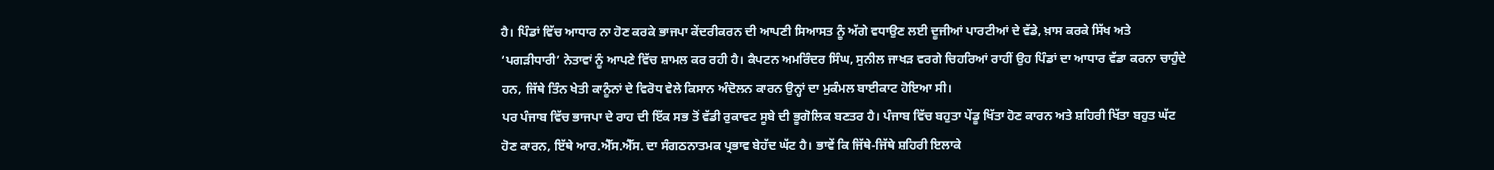ਹੈ। ਪਿੰਡਾਂ ਵਿੱਚ ਆਧਾਰ ਨਾ ਹੋਣ ਕਰਕੇ ਭਾਜਪਾ ਕੇਂਦਰੀਕਰਨ ਦੀ ਆਪਣੀ ਸਿਆਸਤ ਨੂੰ ਅੱਗੇ ਵਧਾਉਣ ਲਈ ਦੂਜੀਆਂ ਪਾਰਟੀਆਂ ਦੇ ਵੱਡੇ, ਖ਼ਾਸ ਕਰਕੇ ਸਿੱਖ ਅਤੇ ‘ਪਗੜੀਧਾਰੀ’ ਨੇਤਾਵਾਂ ਨੂੰ ਆਪਣੇ ਵਿੱਚ ਸ਼ਾਮਲ ਕਰ ਰਹੀ ਹੈ। ਕੈਪਟਨ ਅਮਰਿੰਦਰ ਸਿੰਘ, ਸੁਨੀਲ ਜਾਖੜ ਵਰਗੇ ਚਿਹਰਿਆਂ ਰਾਹੀਂ ਉਹ ਪਿੰਡਾਂ ਦਾ ਆਧਾਰ ਵੱਡਾ ਕਰਨਾ ਚਾਹੁੰਦੇ ਹਨ, ਜਿੱਥੇ ਤਿੰਨ ਖੇਤੀ ਕਾਨੂੰਨਾਂ ਦੇ ਵਿਰੋਧ ਵੇਲੇ ਕਿਸਾਨ ਅੰਦੋਲਨ ਕਾਰਨ ਉਨ੍ਹਾਂ ਦਾ ਮੁਕੰਮਲ ਬਾਈਕਾਟ ਹੋਇਆ ਸੀ।
ਪਰ ਪੰਜਾਬ ਵਿੱਚ ਭਾਜਪਾ ਦੇ ਰਾਹ ਦੀ ਇੱਕ ਸਭ ਤੋਂ ਵੱਡੀ ਰੁਕਾਵਟ ਸੂਬੇ ਦੀ ਭੂਗੋਲਿਕ ਬਣਤਰ ਹੈ। ਪੰਜਾਬ ਵਿੱਚ ਬਹੁਤਾ ਪੇਂਡੂ ਖਿੱਤਾ ਹੋਣ ਕਾਰਨ ਅਤੇ ਸ਼ਹਿਰੀ ਖਿੱਤਾ ਬਹੁਤ ਘੱਟ ਹੋਣ ਕਾਰਨ, ਇੱਥੇ ਆਰ.ਐੱਸ.ਐੱਸ. ਦਾ ਸੰਗਠਨਾਤਮਕ ਪ੍ਰਭਾਵ ਬੇਹੱਦ ਘੱਟ ਹੈ। ਭਾਵੇਂ ਕਿ ਜਿੱਥੇ-ਜਿੱਥੇ ਸ਼ਹਿਰੀ ਇਲਾਕੇ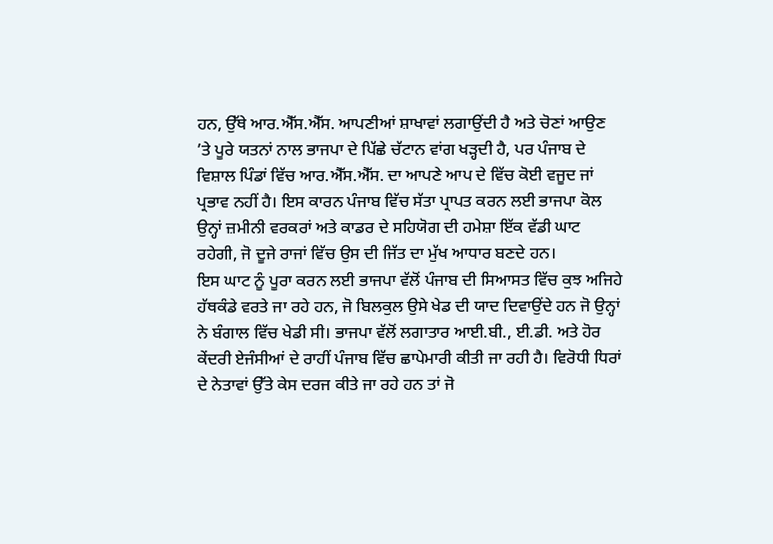ਹਨ, ਉੱਥੇ ਆਰ.ਐੱਸ.ਐੱਸ. ਆਪਣੀਆਂ ਸ਼ਾਖਾਵਾਂ ਲਗਾਉਂਦੀ ਹੈ ਅਤੇ ਚੋਣਾਂ ਆਉਣ ’ਤੇ ਪੂਰੇ ਯਤਨਾਂ ਨਾਲ ਭਾਜਪਾ ਦੇ ਪਿੱਛੇ ਚੱਟਾਨ ਵਾਂਗ ਖੜ੍ਹਦੀ ਹੈ, ਪਰ ਪੰਜਾਬ ਦੇ ਵਿਸ਼ਾਲ ਪਿੰਡਾਂ ਵਿੱਚ ਆਰ.ਐੱਸ.ਐੱਸ. ਦਾ ਆਪਣੇ ਆਪ ਦੇ ਵਿੱਚ ਕੋਈ ਵਜੂਦ ਜਾਂ ਪ੍ਰਭਾਵ ਨਹੀਂ ਹੈ। ਇਸ ਕਾਰਨ ਪੰਜਾਬ ਵਿੱਚ ਸੱਤਾ ਪ੍ਰਾਪਤ ਕਰਨ ਲਈ ਭਾਜਪਾ ਕੋਲ ਉਨ੍ਹਾਂ ਜ਼ਮੀਨੀ ਵਰਕਰਾਂ ਅਤੇ ਕਾਡਰ ਦੇ ਸਹਿਯੋਗ ਦੀ ਹਮੇਸ਼ਾ ਇੱਕ ਵੱਡੀ ਘਾਟ ਰਹੇਗੀ, ਜੋ ਦੂਜੇ ਰਾਜਾਂ ਵਿੱਚ ਉਸ ਦੀ ਜਿੱਤ ਦਾ ਮੁੱਖ ਆਧਾਰ ਬਣਦੇ ਹਨ।
ਇਸ ਘਾਟ ਨੂੰ ਪੂਰਾ ਕਰਨ ਲਈ ਭਾਜਪਾ ਵੱਲੋਂ ਪੰਜਾਬ ਦੀ ਸਿਆਸਤ ਵਿੱਚ ਕੁਝ ਅਜਿਹੇ ਹੱਥਕੰਡੇ ਵਰਤੇ ਜਾ ਰਹੇ ਹਨ, ਜੋ ਬਿਲਕੁਲ ਉਸੇ ਖੇਡ ਦੀ ਯਾਦ ਦਿਵਾਉਂਦੇ ਹਨ ਜੋ ਉਨ੍ਹਾਂ ਨੇ ਬੰਗਾਲ ਵਿੱਚ ਖੇਡੀ ਸੀ। ਭਾਜਪਾ ਵੱਲੋਂ ਲਗਾਤਾਰ ਆਈ.ਬੀ., ਈ.ਡੀ. ਅਤੇ ਹੋਰ ਕੇਂਦਰੀ ਏਜੰਸੀਆਂ ਦੇ ਰਾਹੀਂ ਪੰਜਾਬ ਵਿੱਚ ਛਾਪੇਮਾਰੀ ਕੀਤੀ ਜਾ ਰਹੀ ਹੈ। ਵਿਰੋਧੀ ਧਿਰਾਂ ਦੇ ਨੇਤਾਵਾਂ ਉੱਤੇ ਕੇਸ ਦਰਜ ਕੀਤੇ ਜਾ ਰਹੇ ਹਨ ਤਾਂ ਜੋ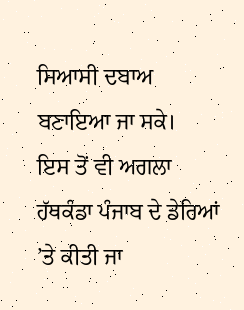ਸਿਆਸੀ ਦਬਾਅ ਬਣਾਇਆ ਜਾ ਸਕੇ।
ਇਸ ਤੋਂ ਵੀ ਅਗਲਾ ਹੱਥਕੰਡਾ ਪੰਜਾਬ ਦੇ ਡੇਰਿਆਂ ’ਤੇ ਕੀਤੀ ਜਾ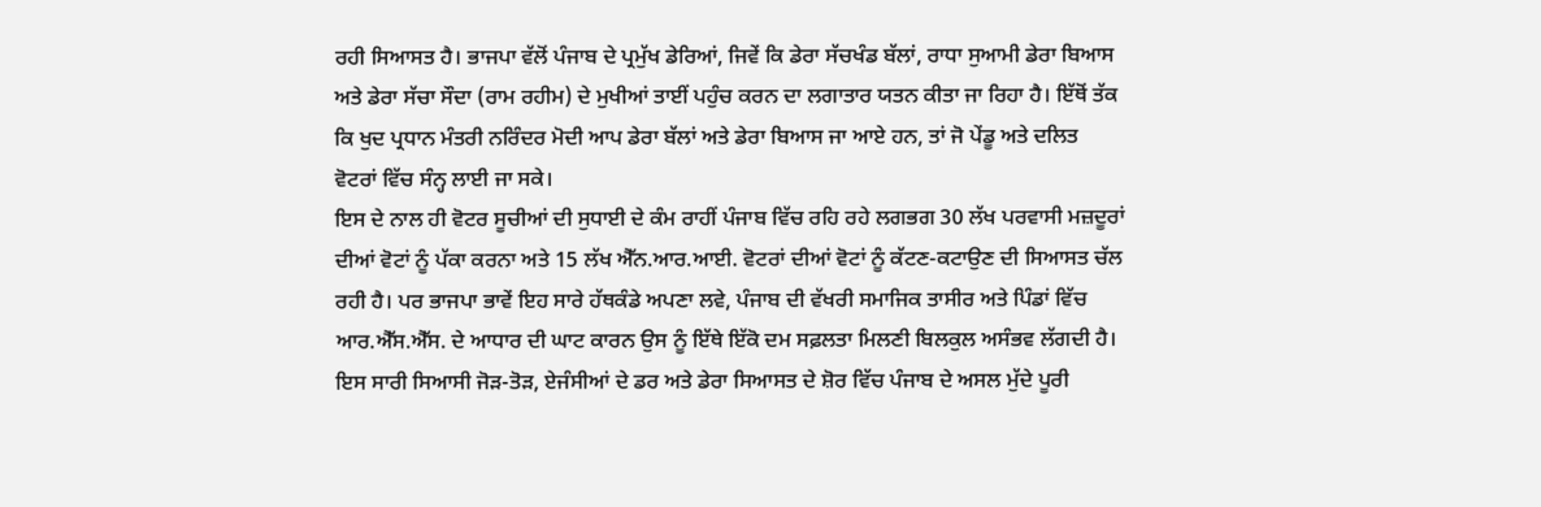ਰਹੀ ਸਿਆਸਤ ਹੈ। ਭਾਜਪਾ ਵੱਲੋਂ ਪੰਜਾਬ ਦੇ ਪ੍ਰਮੁੱਖ ਡੇਰਿਆਂ, ਜਿਵੇਂ ਕਿ ਡੇਰਾ ਸੱਚਖੰਡ ਬੱਲਾਂ, ਰਾਧਾ ਸੁਆਮੀ ਡੇਰਾ ਬਿਆਸ ਅਤੇ ਡੇਰਾ ਸੱਚਾ ਸੌਦਾ (ਰਾਮ ਰਹੀਮ) ਦੇ ਮੁਖੀਆਂ ਤਾਈਂ ਪਹੁੰਚ ਕਰਨ ਦਾ ਲਗਾਤਾਰ ਯਤਨ ਕੀਤਾ ਜਾ ਰਿਹਾ ਹੈ। ਇੱਥੋਂ ਤੱਕ ਕਿ ਖੁਦ ਪ੍ਰਧਾਨ ਮੰਤਰੀ ਨਰਿੰਦਰ ਮੋਦੀ ਆਪ ਡੇਰਾ ਬੱਲਾਂ ਅਤੇ ਡੇਰਾ ਬਿਆਸ ਜਾ ਆਏ ਹਨ, ਤਾਂ ਜੋ ਪੇਂਡੂ ਅਤੇ ਦਲਿਤ ਵੋਟਰਾਂ ਵਿੱਚ ਸੰਨ੍ਹ ਲਾਈ ਜਾ ਸਕੇ।
ਇਸ ਦੇ ਨਾਲ ਹੀ ਵੋਟਰ ਸੂਚੀਆਂ ਦੀ ਸੁਧਾਈ ਦੇ ਕੰਮ ਰਾਹੀਂ ਪੰਜਾਬ ਵਿੱਚ ਰਹਿ ਰਹੇ ਲਗਭਗ 30 ਲੱਖ ਪਰਵਾਸੀ ਮਜ਼ਦੂਰਾਂ ਦੀਆਂ ਵੋਟਾਂ ਨੂੰ ਪੱਕਾ ਕਰਨਾ ਅਤੇ 15 ਲੱਖ ਐੱਨ.ਆਰ.ਆਈ. ਵੋਟਰਾਂ ਦੀਆਂ ਵੋਟਾਂ ਨੂੰ ਕੱਟਣ-ਕਟਾਉਣ ਦੀ ਸਿਆਸਤ ਚੱਲ ਰਹੀ ਹੈ। ਪਰ ਭਾਜਪਾ ਭਾਵੇਂ ਇਹ ਸਾਰੇ ਹੱਥਕੰਡੇ ਅਪਣਾ ਲਵੇ, ਪੰਜਾਬ ਦੀ ਵੱਖਰੀ ਸਮਾਜਿਕ ਤਾਸੀਰ ਅਤੇ ਪਿੰਡਾਂ ਵਿੱਚ ਆਰ.ਐੱਸ.ਐੱਸ. ਦੇ ਆਧਾਰ ਦੀ ਘਾਟ ਕਾਰਨ ਉਸ ਨੂੰ ਇੱਥੇ ਇੱਕੋ ਦਮ ਸਫ਼ਲਤਾ ਮਿਲਣੀ ਬਿਲਕੁਲ ਅਸੰਭਵ ਲੱਗਦੀ ਹੈ।
ਇਸ ਸਾਰੀ ਸਿਆਸੀ ਜੋੜ-ਤੋੜ, ਏਜੰਸੀਆਂ ਦੇ ਡਰ ਅਤੇ ਡੇਰਾ ਸਿਆਸਤ ਦੇ ਸ਼ੋਰ ਵਿੱਚ ਪੰਜਾਬ ਦੇ ਅਸਲ ਮੁੱਦੇ ਪੂਰੀ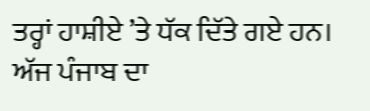ਤਰ੍ਹਾਂ ਹਾਸ਼ੀਏ ’ਤੇ ਧੱਕ ਦਿੱਤੇ ਗਏ ਹਨ। ਅੱਜ ਪੰਜਾਬ ਦਾ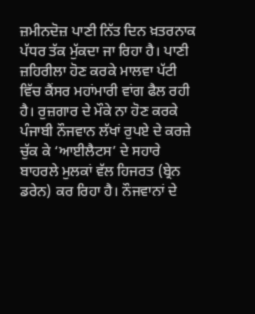ਜ਼ਮੀਨਦੋਜ਼ ਪਾਣੀ ਨਿੱਤ ਦਿਨ ਖ਼ਤਰਨਾਕ ਪੱਧਰ ਤੱਕ ਮੁੱਕਦਾ ਜਾ ਰਿਹਾ ਹੈ। ਪਾਣੀ ਜ਼ਹਿਰੀਲਾ ਹੋਣ ਕਰਕੇ ਮਾਲਵਾ ਪੱਟੀ ਵਿੱਚ ਕੈਂਸਰ ਮਹਾਂਮਾਰੀ ਵਾਂਗ ਫੈਲ ਰਹੀ ਹੈ। ਰੁਜ਼ਗਾਰ ਦੇ ਮੌਕੇ ਨਾ ਹੋਣ ਕਰਕੇ ਪੰਜਾਬੀ ਨੌਜਵਾਨ ਲੱਖਾਂ ਰੁਪਏ ਦੇ ਕਰਜ਼ੇ ਚੁੱਕ ਕੇ ‘ਆਈਲੈਟਸ’ ਦੇ ਸਹਾਰੇ ਬਾਹਰਲੇ ਮੁਲਕਾਂ ਵੱਲ ਹਿਜਰਤ (ਬ੍ਰੇਨ ਡਰੇਨ) ਕਰ ਰਿਹਾ ਹੈ। ਨੌਜਵਾਨਾਂ ਦੇ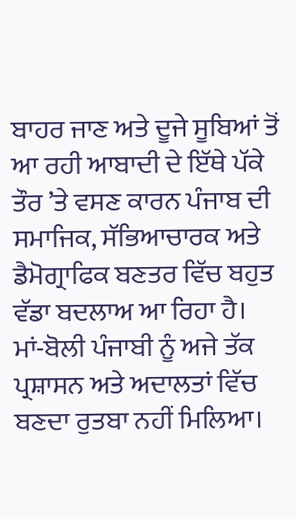ਬਾਹਰ ਜਾਣ ਅਤੇ ਦੂਜੇ ਸੂਬਿਆਂ ਤੋਂ ਆ ਰਹੀ ਆਬਾਦੀ ਦੇ ਇੱਥੇ ਪੱਕੇ ਤੌਰ ’ਤੇ ਵਸਣ ਕਾਰਨ ਪੰਜਾਬ ਦੀ ਸਮਾਜਿਕ, ਸੱਭਿਆਚਾਰਕ ਅਤੇ ਡੈਮੋਗ੍ਰਾਫਿਕ ਬਣਤਰ ਵਿੱਚ ਬਹੁਤ ਵੱਡਾ ਬਦਲਾਅ ਆ ਰਿਹਾ ਹੈ। ਮਾਂ-ਬੋਲੀ ਪੰਜਾਬੀ ਨੂੰ ਅਜੇ ਤੱਕ ਪ੍ਰਸ਼ਾਸਨ ਅਤੇ ਅਦਾਲਤਾਂ ਵਿੱਚ ਬਣਦਾ ਰੁਤਬਾ ਨਹੀਂ ਮਿਲਿਆ।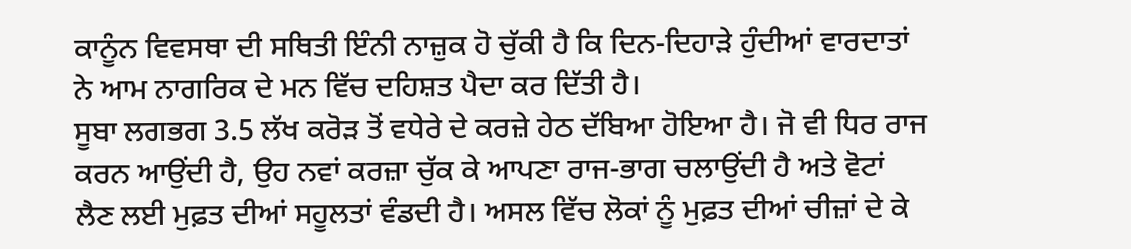ਕਾਨੂੰਨ ਵਿਵਸਥਾ ਦੀ ਸਥਿਤੀ ਇੰਨੀ ਨਾਜ਼ੁਕ ਹੋ ਚੁੱਕੀ ਹੈ ਕਿ ਦਿਨ-ਦਿਹਾੜੇ ਹੁੰਦੀਆਂ ਵਾਰਦਾਤਾਂ ਨੇ ਆਮ ਨਾਗਰਿਕ ਦੇ ਮਨ ਵਿੱਚ ਦਹਿਸ਼ਤ ਪੈਦਾ ਕਰ ਦਿੱਤੀ ਹੈ।
ਸੂਬਾ ਲਗਭਗ 3.5 ਲੱਖ ਕਰੋੜ ਤੋਂ ਵਧੇਰੇ ਦੇ ਕਰਜ਼ੇ ਹੇਠ ਦੱਬਿਆ ਹੋਇਆ ਹੈ। ਜੋ ਵੀ ਧਿਰ ਰਾਜ ਕਰਨ ਆਉਂਦੀ ਹੈ, ਉਹ ਨਵਾਂ ਕਰਜ਼ਾ ਚੁੱਕ ਕੇ ਆਪਣਾ ਰਾਜ-ਭਾਗ ਚਲਾਉਂਦੀ ਹੈ ਅਤੇ ਵੋਟਾਂ ਲੈਣ ਲਈ ਮੁਫ਼ਤ ਦੀਆਂ ਸਹੂਲਤਾਂ ਵੰਡਦੀ ਹੈ। ਅਸਲ ਵਿੱਚ ਲੋਕਾਂ ਨੂੰ ਮੁਫ਼ਤ ਦੀਆਂ ਚੀਜ਼ਾਂ ਦੇ ਕੇ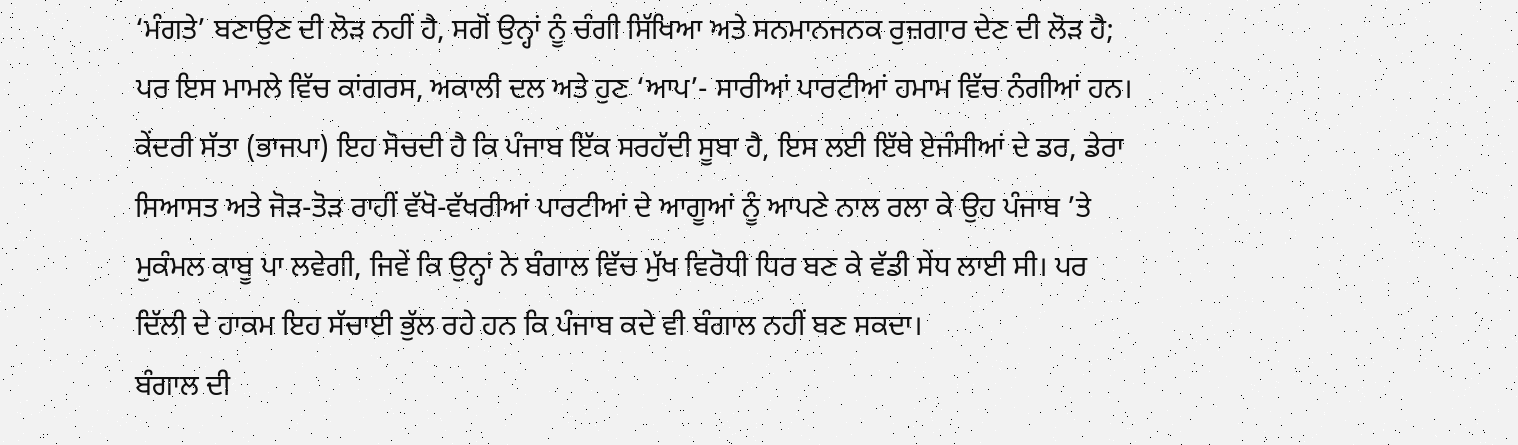‘ਮੰਗਤੇ’ ਬਣਾਉਣ ਦੀ ਲੋੜ ਨਹੀਂ ਹੈ, ਸਗੋਂ ਉਨ੍ਹਾਂ ਨੂੰ ਚੰਗੀ ਸਿੱਖਿਆ ਅਤੇ ਸਨਮਾਨਜਨਕ ਰੁਜ਼ਗਾਰ ਦੇਣ ਦੀ ਲੋੜ ਹੈ; ਪਰ ਇਸ ਮਾਮਲੇ ਵਿੱਚ ਕਾਂਗਰਸ, ਅਕਾਲੀ ਦਲ ਅਤੇ ਹੁਣ ‘ਆਪ’- ਸਾਰੀਆਂ ਪਾਰਟੀਆਂ ਹਮਾਮ ਵਿੱਚ ਨੰਗੀਆਂ ਹਨ।
ਕੇਂਦਰੀ ਸੱਤਾ (ਭਾਜਪਾ) ਇਹ ਸੋਚਦੀ ਹੈ ਕਿ ਪੰਜਾਬ ਇੱਕ ਸਰਹੱਦੀ ਸੂਬਾ ਹੈ, ਇਸ ਲਈ ਇੱਥੇ ਏਜੰਸੀਆਂ ਦੇ ਡਰ, ਡੇਰਾ ਸਿਆਸਤ ਅਤੇ ਜੋੜ-ਤੋੜ ਰਾਹੀਂ ਵੱਖੋ-ਵੱਖਰੀਆਂ ਪਾਰਟੀਆਂ ਦੇ ਆਗੂਆਂ ਨੂੰ ਆਪਣੇ ਨਾਲ ਰਲਾ ਕੇ ਉਹ ਪੰਜਾਬ ’ਤੇ ਮੁਕੰਮਲ ਕਾਬੂ ਪਾ ਲਵੇਗੀ, ਜਿਵੇਂ ਕਿ ਉਨ੍ਹਾਂ ਨੇ ਬੰਗਾਲ ਵਿੱਚ ਮੁੱਖ ਵਿਰੋਧੀ ਧਿਰ ਬਣ ਕੇ ਵੱਡੀ ਸੇਂਧ ਲਾਈ ਸੀ। ਪਰ ਦਿੱਲੀ ਦੇ ਹਾਕਮ ਇਹ ਸੱਚਾਈ ਭੁੱਲ ਰਹੇ ਹਨ ਕਿ ਪੰਜਾਬ ਕਦੇ ਵੀ ਬੰਗਾਲ ਨਹੀਂ ਬਣ ਸਕਦਾ।
ਬੰਗਾਲ ਦੀ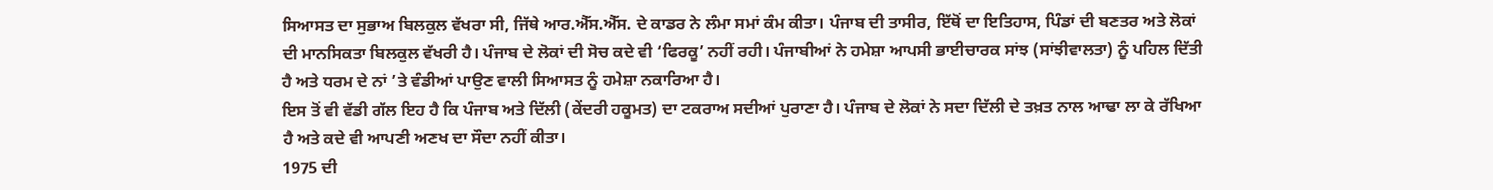ਸਿਆਸਤ ਦਾ ਸੁਭਾਅ ਬਿਲਕੁਲ ਵੱਖਰਾ ਸੀ, ਜਿੱਥੇ ਆਰ.ਐੱਸ.ਐੱਸ. ਦੇ ਕਾਡਰ ਨੇ ਲੰਮਾ ਸਮਾਂ ਕੰਮ ਕੀਤਾ। ਪੰਜਾਬ ਦੀ ਤਾਸੀਰ, ਇੱਥੋਂ ਦਾ ਇਤਿਹਾਸ, ਪਿੰਡਾਂ ਦੀ ਬਣਤਰ ਅਤੇ ਲੋਕਾਂ ਦੀ ਮਾਨਸਿਕਤਾ ਬਿਲਕੁਲ ਵੱਖਰੀ ਹੈ। ਪੰਜਾਬ ਦੇ ਲੋਕਾਂ ਦੀ ਸੋਚ ਕਦੇ ਵੀ ‘ਫਿਰਕੂ’ ਨਹੀਂ ਰਹੀ। ਪੰਜਾਬੀਆਂ ਨੇ ਹਮੇਸ਼ਾ ਆਪਸੀ ਭਾਈਚਾਰਕ ਸਾਂਝ (ਸਾਂਝੀਵਾਲਤਾ) ਨੂੰ ਪਹਿਲ ਦਿੱਤੀ ਹੈ ਅਤੇ ਧਰਮ ਦੇ ਨਾਂ ’ਤੇ ਵੰਡੀਆਂ ਪਾਉਣ ਵਾਲੀ ਸਿਆਸਤ ਨੂੰ ਹਮੇਸ਼ਾ ਨਕਾਰਿਆ ਹੈ।
ਇਸ ਤੋਂ ਵੀ ਵੱਡੀ ਗੱਲ ਇਹ ਹੈ ਕਿ ਪੰਜਾਬ ਅਤੇ ਦਿੱਲੀ (ਕੇਂਦਰੀ ਹਕੂਮਤ) ਦਾ ਟਕਰਾਅ ਸਦੀਆਂ ਪੁਰਾਣਾ ਹੈ। ਪੰਜਾਬ ਦੇ ਲੋਕਾਂ ਨੇ ਸਦਾ ਦਿੱਲੀ ਦੇ ਤਖ਼ਤ ਨਾਲ ਆਢਾ ਲਾ ਕੇ ਰੱਖਿਆ ਹੈ ਅਤੇ ਕਦੇ ਵੀ ਆਪਣੀ ਅਣਖ ਦਾ ਸੌਦਾ ਨਹੀਂ ਕੀਤਾ।
1975 ਦੀ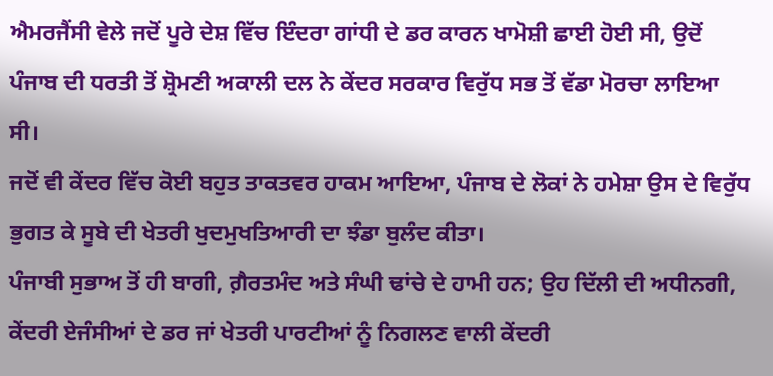ਐਮਰਜੈਂਸੀ ਵੇਲੇ ਜਦੋਂ ਪੂਰੇ ਦੇਸ਼ ਵਿੱਚ ਇੰਦਰਾ ਗਾਂਧੀ ਦੇ ਡਰ ਕਾਰਨ ਖਾਮੋਸ਼ੀ ਛਾਈ ਹੋਈ ਸੀ, ਉਦੋਂ ਪੰਜਾਬ ਦੀ ਧਰਤੀ ਤੋਂ ਸ਼੍ਰੋਮਣੀ ਅਕਾਲੀ ਦਲ ਨੇ ਕੇਂਦਰ ਸਰਕਾਰ ਵਿਰੁੱਧ ਸਭ ਤੋਂ ਵੱਡਾ ਮੋਰਚਾ ਲਾਇਆ ਸੀ।
ਜਦੋਂ ਵੀ ਕੇਂਦਰ ਵਿੱਚ ਕੋਈ ਬਹੁਤ ਤਾਕਤਵਰ ਹਾਕਮ ਆਇਆ, ਪੰਜਾਬ ਦੇ ਲੋਕਾਂ ਨੇ ਹਮੇਸ਼ਾ ਉਸ ਦੇ ਵਿਰੁੱਧ ਭੁਗਤ ਕੇ ਸੂਬੇ ਦੀ ਖੇਤਰੀ ਖੁਦਮੁਖਤਿਆਰੀ ਦਾ ਝੰਡਾ ਬੁਲੰਦ ਕੀਤਾ।
ਪੰਜਾਬੀ ਸੁਭਾਅ ਤੋਂ ਹੀ ਬਾਗੀ, ਗ਼ੈਰਤਮੰਦ ਅਤੇ ਸੰਘੀ ਢਾਂਚੇ ਦੇ ਹਾਮੀ ਹਨ; ਉਹ ਦਿੱਲੀ ਦੀ ਅਧੀਨਗੀ, ਕੇਂਦਰੀ ਏਜੰਸੀਆਂ ਦੇ ਡਰ ਜਾਂ ਖੇਤਰੀ ਪਾਰਟੀਆਂ ਨੂੰ ਨਿਗਲਣ ਵਾਲੀ ਕੇਂਦਰੀ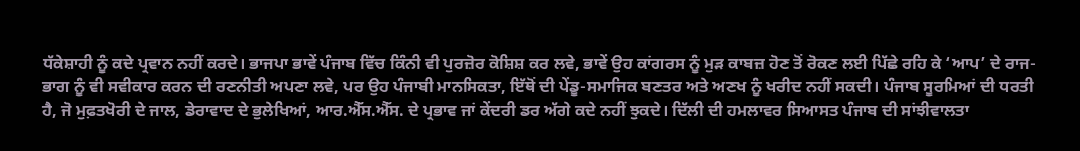ਧੱਕੇਸ਼ਾਹੀ ਨੂੰ ਕਦੇ ਪ੍ਰਵਾਨ ਨਹੀਂ ਕਰਦੇ। ਭਾਜਪਾ ਭਾਵੇਂ ਪੰਜਾਬ ਵਿੱਚ ਕਿੰਨੀ ਵੀ ਪੁਰਜ਼ੋਰ ਕੋਸ਼ਿਸ਼ ਕਰ ਲਵੇ, ਭਾਵੇਂ ਉਹ ਕਾਂਗਰਸ ਨੂੰ ਮੁੜ ਕਾਬਜ਼ ਹੋਣ ਤੋਂ ਰੋਕਣ ਲਈ ਪਿੱਛੇ ਰਹਿ ਕੇ ‘ਆਪ’ ਦੇ ਰਾਜ-ਭਾਗ ਨੂੰ ਵੀ ਸਵੀਕਾਰ ਕਰਨ ਦੀ ਰਣਨੀਤੀ ਅਪਣਾ ਲਵੇ, ਪਰ ਉਹ ਪੰਜਾਬੀ ਮਾਨਸਿਕਤਾ, ਇੱਥੋਂ ਦੀ ਪੇਂਡੂ-ਸਮਾਜਿਕ ਬਣਤਰ ਅਤੇ ਅਣਖ ਨੂੰ ਖਰੀਦ ਨਹੀਂ ਸਕਦੀ। ਪੰਜਾਬ ਸੂਰਮਿਆਂ ਦੀ ਧਰਤੀ ਹੈ, ਜੋ ਮੁਫ਼ਤਖੋਰੀ ਦੇ ਜਾਲ, ਡੇਰਾਵਾਦ ਦੇ ਭੁਲੇਖਿਆਂ, ਆਰ.ਐੱਸ.ਐੱਸ. ਦੇ ਪ੍ਰਭਾਵ ਜਾਂ ਕੇਂਦਰੀ ਡਰ ਅੱਗੇ ਕਦੇ ਨਹੀਂ ਝੁਕਦੇ। ਦਿੱਲੀ ਦੀ ਹਮਲਾਵਰ ਸਿਆਸਤ ਪੰਜਾਬ ਦੀ ਸਾਂਝੀਵਾਲਤਾ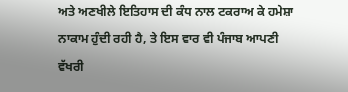ਅਤੇ ਅਣਖੀਲੇ ਇਤਿਹਾਸ ਦੀ ਕੰਧ ਨਾਲ ਟਕਰਾਅ ਕੇ ਹਮੇਸ਼ਾ ਨਾਕਾਮ ਹੁੰਦੀ ਰਹੀ ਹੈ, ਤੇ ਇਸ ਵਾਰ ਵੀ ਪੰਜਾਬ ਆਪਣੀ ਵੱਖਰੀ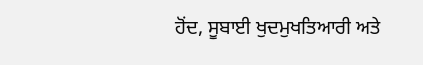ਹੋਂਦ, ਸੂਬਾਈ ਖੁਦਮੁਖਤਿਆਰੀ ਅਤੇ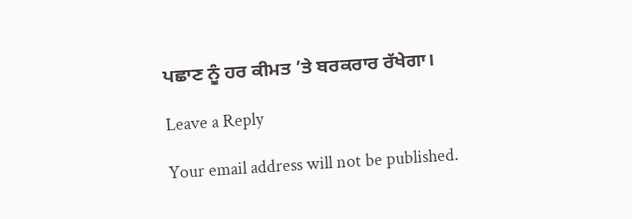ਪਛਾਣ ਨੂੰ ਹਰ ਕੀਮਤ ’ਤੇ ਬਰਕਰਾਰ ਰੱਖੇਗਾ।

Leave a Reply

Your email address will not be published.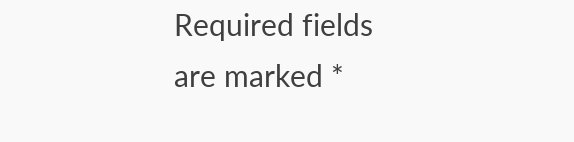Required fields are marked *